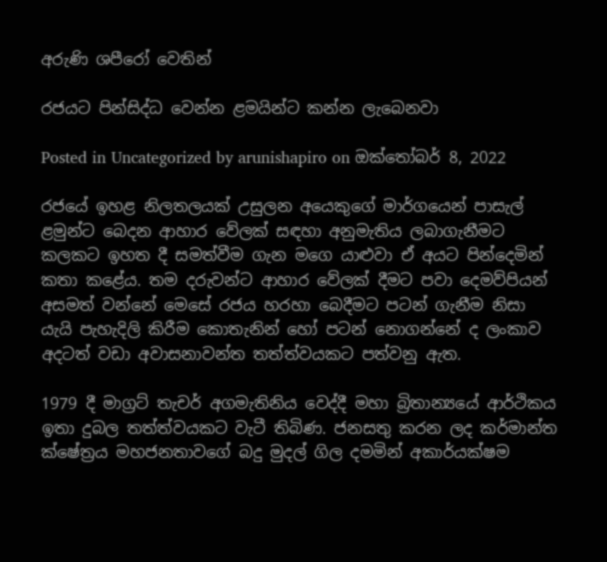අරුණි ශපීරෝ‍ වෙතින්

රජයට පින්සිද්ධ වෙන්න ළමයින්ට කන්න ලැබෙනවා

Posted in Uncategorized by arunishapiro on ඔක්තෝබර් 8, 2022

රජයේ ඉහළ නිලතලයක් උසුලන අයෙකුගේ මාර්ගයෙන් පාසැල් ළමුන්ට බෙදන ආහාර වේලක් සඳහා අනුමැතිය ලබාගැනීමට කලකට ඉහත දී සමත්වීම ගැන මගෙ යාළුවා ඒ අයට පින්දෙමින් කතා කළේය. තම දරුවන්ට ආහාර වේලක් දීමට පවා දෙමව්පියන් අසමත් වන්නේ මෙසේ රජය හරහා බෙදීමට පටන් ගැනීම නිසා යැයි පැහැදිලි කිරීම කොතැනින් හෝ පටන් නොගන්නේ ද ලංකාව අදටත් වඩා අවාසනාවන්ත තත්ත්වයකට පත්වනු ඇත.

1979 දී මාග්‍රට් තැචර් අගමැතිනිය වෙද්දී මහා බ්‍රිතාන්‍යයේ ආර්ථිකය ඉතා දුබල තත්ත්වයකට වැටී තිබිණ. ජනසතු කරන ලද කර්මාන්ත ක්ෂේත්‍රය මහජනතාවගේ බදු මුදල් ගිල දමමින් අකාර්යක්ෂම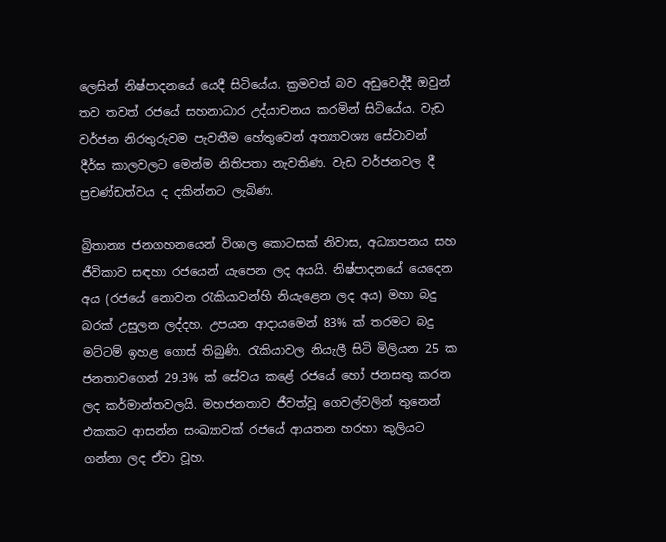ලෙසින් නිෂ්පාදනයේ යෙදී සිටියේය. ක්‍රමවත් බව අඩුවෙද්දී ඔවුන් තව තවත් රජයේ සහනාධාර උද්යාචනය කරමින් සිටියේය. වැඩ වර්ජන නිරතුරුවම පැවතීම හේතුවෙන් අත්‍යාවශ්‍ය සේවාවන් දීර්ඝ කාලවලට මෙන්ම නිතිපතා නැවතිණ. වැඩ වර්ජනවල දී ප්‍රචණ්ඩත්වය ද දකින්නට ලැබිණ.

බ්‍රිතාන්‍ය ජනගහනයෙන් විශාල කොටසක් නිවාස, අධ්‍යාපනය සහ ජීවිකාව සඳහා රජයෙන් යැපෙන ලද අයයි. නිෂ්පාදනයේ යෙදෙන අය (රජයේ නොවන රැකියාවන්හි නියැළෙන ලද අය) මහා බදු බරක් උසුලන ලද්දහ. උපයන ආදායමෙන් 83% ක් තරමට බදු මට්ටම් ඉහළ ගොස් තිබුණි. රැකියාවල නියැලී සිටි මිලියන 25 ක ජනතාවගෙන් 29.3% ක් සේවය කළේ රජයේ හෝ ජනසතු කරන ලද කර්මාන්තවලයි. මහජනතාව ජීවත්වූ ගෙවල්වලින් තුනෙන් එකකට ආසන්න සංඛ්‍යාවක් රජයේ ආයතන හරහා කුලියට ගන්නා ලද ඒවා වූහ.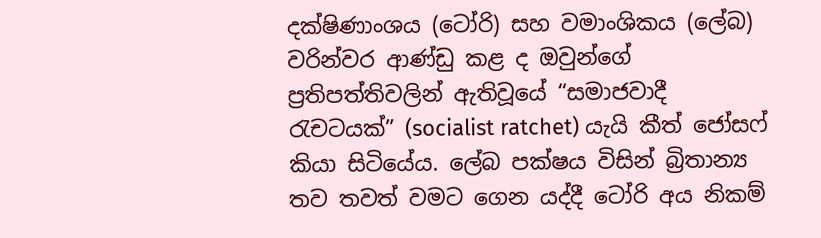දක්ෂිණාංශය (ටෝරි) සහ වමාංශිකය (ලේබ) වරින්වර ආණ්ඩු කළ ද ඔවුන්ගේ ප්‍රතිපත්තිවලින් ඇතිවූයේ “සමාජවාදී රැචටයක්” (socialist ratchet) යැයි කීත් ජෝසෆ් කියා සිටියේය. ලේබ පක්ෂය විසින් බ්‍රිතාන්‍ය තව තවත් වමට ගෙන යද්දී ටෝරි අය නිකම්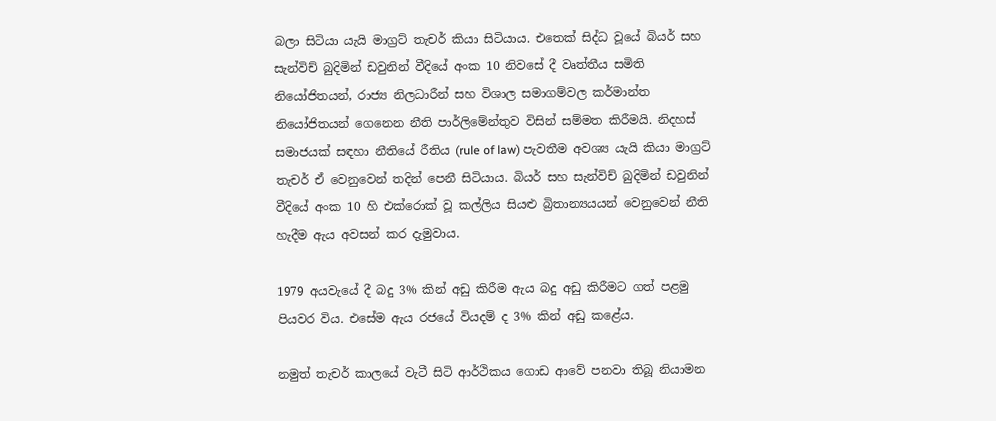බලා සිටියා යැයි මාග්‍රට් තැචර් කියා සිටියාය. එතෙක් සිද්ධ වූයේ බියර් සහ සැන්විච් බුදිමින් ඩවුනින් වීදියේ අංක 10 නිවසේ දී වෘත්තීය සමිති නියෝජිතයන්, රාජ්‍ය නිලධාරීන් සහ විශාල සමාගම්වල කර්මාන්ත නියෝජිතයන් ගෙනෙන නීති පාර්ලිමේන්තුව විසින් සම්මත කිරීමයි. නිදහස් සමාජයක් සඳහා නීතියේ රීතිය (rule of law) පැවතීම අවශ්‍ය යැයි කියා මාග්‍රට් තැචර් ඒ වෙනුවෙන් තදින් පෙනී සිටියාය. බියර් සහ සැන්විච් බුදිමින් ඩවුනින් වීදියේ අංක 10 හි එක්රොක් වූ කල්ලිය සියළු බ්‍රිතාන්‍යයයන් වෙනුවෙන් නීති හැදීම ඇය අවසන් කර දැමුවාය.

1979 අයවැයේ දී බදු 3% කින් අඩු කිරීම ඇය බදු අඩු කිරීමට ගත් පළමු පියවර විය. එසේම ඇය රජයේ වියදම් ද 3% කින් අඩු කළේය.

නමුත් තැචර් කාලයේ වැටී සිටි ආර්ථිකය ගොඩ ආවේ පනවා තිබූ නියාමන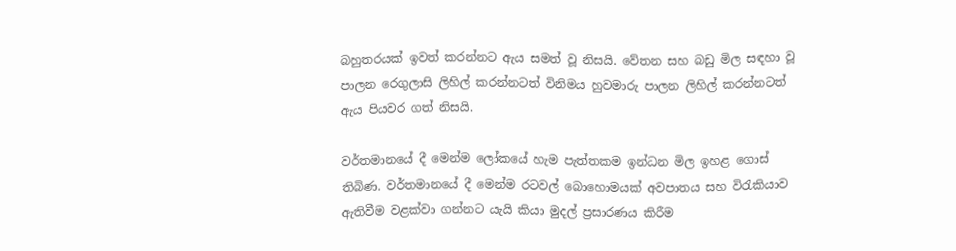බහුතරයක් ඉවත් කරන්නට ඇය සමත් වූ නිසයි. වේතන සහ බඩු මිල සඳහා වූ පාලන රෙගුලාසි ලිහිල් කරන්නටත් විනිමය හුවමාරු පාලන ලිහිල් කරන්නටත් ඇය පියවර ගත් නිසයි.

වර්තමානයේ දී මෙන්ම ලෝකයේ හැම පැත්තකම ඉන්ධන මිල ඉහළ ගොස් තිබිණ. වර්තමානයේ දී මෙන්ම රටවල් බොහොමයක් අවපාතය සහ විරැකියාව ඇතිවීම වළක්වා ගන්නට යැයි කියා මුදල් ප්‍රසාරණය කිරීම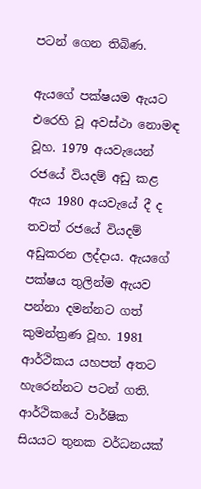පටන් ගෙන තිබිණ.

ඇයගේ පක්ෂයම ඇයට එරෙහි වූ අවස්ථා නොමඳ වූහ. 1979 අයවැයෙන් රජයේ වියදම් අඩු කළ ඇය 1980 අයවැයේ දී ද තවත් රජයේ වියදම් අඩුකරන ලද්දාය. ඇයගේ පක්ෂය තුලින්ම ඇයව පන්නා දමන්නට ගත් කුමන්ත්‍රණ වූහ. 1981 ආර්ථිකය යහපත් අතට හැරෙන්නට පටන් ගති. ආර්ථිකයේ වාර්ෂික සියයට තුනක වර්ධනයක්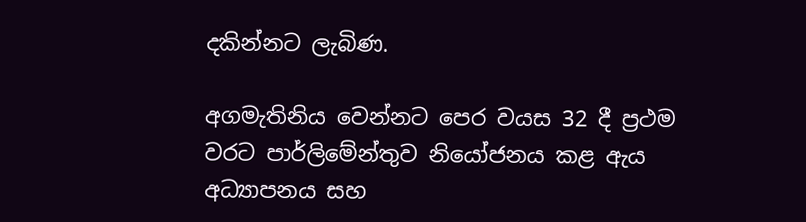දකින්නට ලැබිණ.

අගමැතිනිය වෙන්නට පෙර වයස 32 දී ප්‍රථම වරට පාර්ලිමේන්තුව නියෝජනය කළ ඇය අධ්‍යාපනය සහ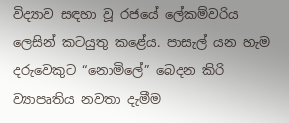විද්‍යාව සඳහා වූ රජයේ ලේකම්වරිය ලෙසින් කටයුතු කළේය. පාසැල් යන හැම දරුවෙකුට “නොමිලේ” බෙදන කිරි ව්‍යාපෘතිය නවතා දැමීම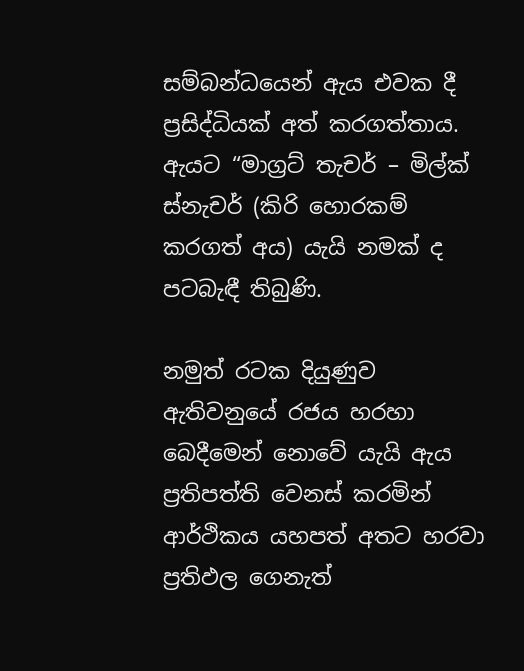සම්බන්ධයෙන් ඇය එවක දී ප්‍රසිද්ධියක් අත් කරගත්තාය. ඇයට “මාග්‍රට් තැචර් – මිල්ක් ස්නැචර් (කිරි හොරකම් කරගත් අය) යැයි නමක් ද පටබැඳී තිබුණි.

නමුත් රටක දියුණුව ඇතිවනුයේ රජය හරහා බෙදීමෙන් නොවේ යැයි ඇය ප්‍රතිපත්ති වෙනස් කරමින් ආර්ථිකය යහපත් අතට හරවා ප්‍රතිඵල ගෙනැත්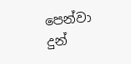පෙන්වා දුන්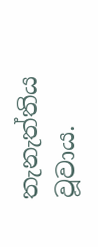තැනැත්තිය වූවාය.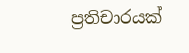ප්‍රතිචාරයක්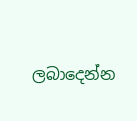ලබාදෙන්න